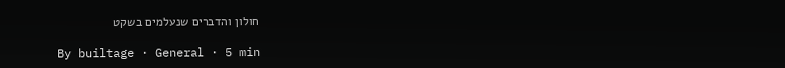חולון והדברים שנעלמים בשקט

By builtage · General · 5 min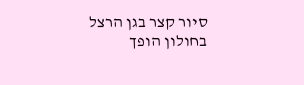סיור קצר בגן הרצל בחולון הופך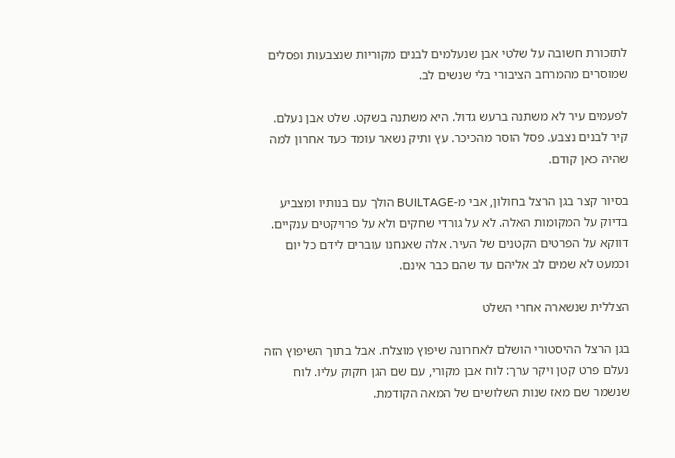לתזכורת חשובה על שלטי אבן שנעלמים לבנים מקוריות שנצבעות ופסלים שמוסרים מהמרחב הציבורי בלי שנשים לב.

לפעמים עיר לא משתנה ברעש גדול. היא משתנה בשקט. שלט אבן נעלם. קיר לבנים נצבע. פסל הוסר מהכיכר. עץ ותיק נשאר עומד כעד אחרון למה שהיה כאן קודם.

בסיור קצר בגן הרצל בחולון, אבי מ-BUILTAGE הולך עם בנותיו ומצביע בדיוק על המקומות האלה. לא על גורדי שחקים ולא על פרויקטים ענקיים. דווקא על הפרטים הקטנים של העיר. אלה שאנחנו עוברים לידם כל יום וכמעט לא שמים לב אליהם עד שהם כבר אינם.

הצללית שנשארה אחרי השלט

בגן הרצל ההיסטורי הושלם לאחרונה שיפוץ מוצלח. אבל בתוך השיפוץ הזה נעלם פרט קטן ויקר ערך: לוח אבן מקורי, עם שם הגן חקוק עליו. לוח שנשמר שם מאז שנות השלושים של המאה הקודמת.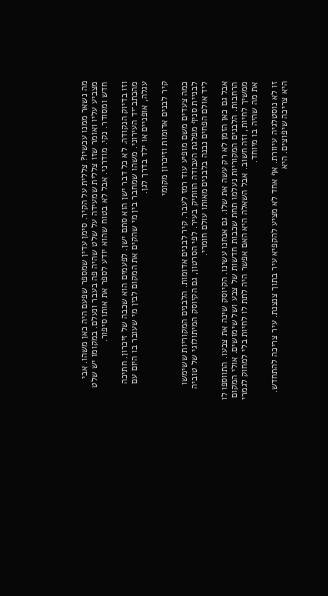מה נשאר ממנו עכשיו? צללית על הקיר. סימן עדין שמספר שפעם היה כאן משהו. אבי מצביע עליו ואומר שזו צללית שמעידה על שלט שהיה פה בעבר ונעלם. במקומו יש שלט חדש ומסודר. נקי. מודרני. אבל לא בטוח שהוא יודע לספר את אותו סיפור.

וזו בדיוק הנקודה. לא כל דבר ישן הוא סתם ישן. לפעמים הוא שכבה של זיכרון. חתיכה מהכתב־יד העירוני. משהו שמחבר בין מי שהקים את המקום לבין מי שעובר בו היום עם עגלה, אופניים או ילד בדרך לגן.

קיר לבנים אדומות וזיכרון מקומי

כמה צעדים משם מופיע עוד רמז לעבר. קיר לבנים אדומות. הלבנים המקוריות ששימשו לבניית סניף מפלגת העבודה הוותיק בעיר. לפי הסרטון, גם הקיוסק המיתולוגי של טוביה ליד אולם הפחים נבנה בלבנים מאותו עולם חומרי.

אבל גם כאן הזמן לא רק עשה את שלו. גם אנחנו עשינו. הקיוסק שינה את צבעו. התווספו לו הרחבות. הלבנים המקוריות נעלמו תחת שכבות חדשות של צבע ושל שימושים. אולי המקום ממשיך לחיות, וזה חשוב. אבל השאלה היא האם אפשר היה לתת לו לחיות בלי למחוק לגמרי את מה שהיה בו מיוחד.

זו לא נוסטלגיה עיוורת. אף אחד לא מציע להקפיא עיר בתוך צנצנת. עיר צריכה להתחדש. היא צריכה שיפוצים. היא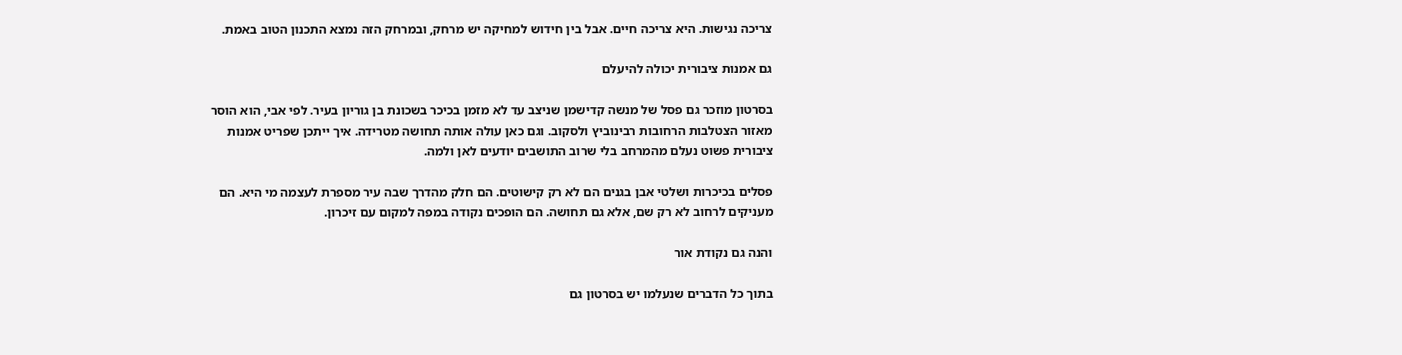צריכה נגישות. היא צריכה חיים. אבל בין חידוש למחיקה יש מרחק, ובמרחק הזה נמצא התכנון הטוב באמת.

גם אמנות ציבורית יכולה להיעלם

בסרטון מוזכר גם פסל של מנשה קדישמן שניצב עד לא מזמן בכיכר בשכונת בן גוריון בעיר. לפי אבי, הוא הוסר מאזור הצטלבות הרחובות רבינוביץ ולסקוב. וגם כאן עולה אותה תחושה מטרידה. איך ייתכן שפריט אמנות ציבורית פשוט נעלם מהמרחב בלי שרוב התושבים יודעים לאן ולמה.

פסלים בכיכרות ושלטי אבן בגנים הם לא רק קישוטים. הם חלק מהדרך שבה עיר מספרת לעצמה מי היא. הם מעניקים לרחוב לא רק שם, אלא גם תחושה. הם הופכים נקודה במפה למקום עם זיכרון.

והנה גם נקודת אור

בתוך כל הדברים שנעלמו יש בסרטון גם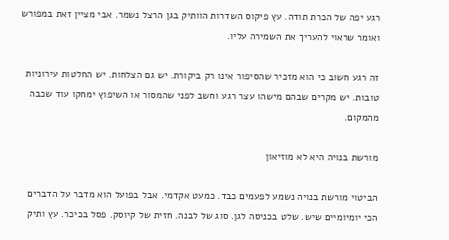רגע יפה של הכרת תודה. עץ פיקוס השדרות הוותיק בגן הרצל נשמר. אבי מציין זאת במפורש ואומר שראוי להעריך את השמירה עליו.

זה רגע חשוב כי הוא מזכיר שהסיפור אינו רק ביקורת. יש גם הצלחות. יש החלטות עירוניות טובות. יש מקרים שבהם מישהו עצר רגע וחשב לפני שהמסור או השיפוץ ימחקו עוד שכבה מהמקום.

מורשת בנויה היא לא מוזיאון

הביטוי מורשת בנויה נשמע לפעמים כבד. כמעט אקדמי. אבל בפועל הוא מדבר על הדברים הכי יומיומיים שיש. שלט בכניסה לגן. סוג של לבנה. חזית של קיוסק. פסל בכיכר. עץ ותיק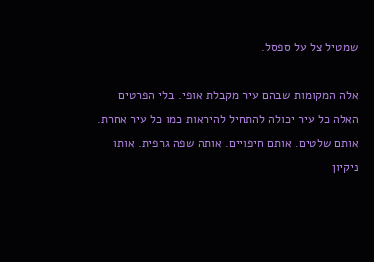שמטיל צל על ספסל.

אלה המקומות שבהם עיר מקבלת אופי. בלי הפרטים האלה כל עיר יכולה להתחיל להיראות כמו כל עיר אחרת. אותם שלטים. אותם חיפויים. אותה שפה גרפית. אותו ניקיון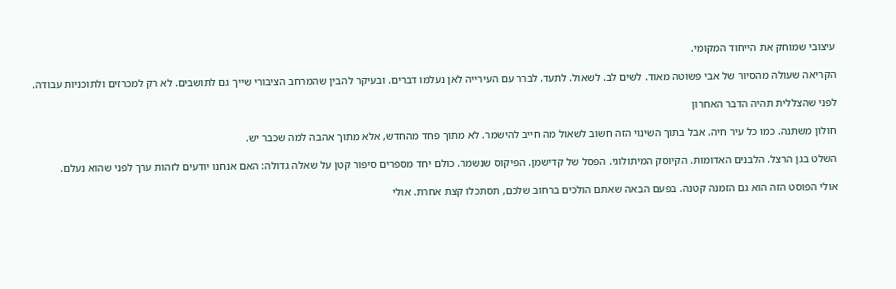עיצובי שמוחק את הייחוד המקומי.

הקריאה שעולה מהסיור של אבי פשוטה מאוד. לשים לב. לשאול. לתעד. לברר עם העירייה לאן נעלמו דברים. ובעיקר להבין שהמרחב הציבורי שייך גם לתושבים. לא רק למכרזים ולתוכניות עבודה.

לפני שהצללית תהיה הדבר האחרון

חולון משתנה. כמו כל עיר חיה. אבל בתוך השינוי הזה חשוב לשאול מה חייב להישמר. לא מתוך פחד מהחדש, אלא מתוך אהבה למה שכבר יש.

השלט בגן הרצל. הלבנים האדומות. הקיוסק המיתולוגי. הפסל של קדישמן. הפיקוס שנשמר. כולם יחד מספרים סיפור קטן על שאלה גדולה: האם אנחנו יודעים לזהות ערך לפני שהוא נעלם.

אולי הפוסט הזה הוא גם הזמנה קטנה. בפעם הבאה שאתם הולכים ברחוב שלכם, תסתכלו קצת אחרת. אולי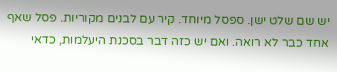יש שם שלט ישן. ספסל מיוחד. קיר עם לבנים מקוריות. פסל שאף אחד כבר לא רואה. ואם יש כזה דבר בסכנת היעלמות, כדאי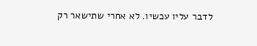לדבר עליו עכשיו. לא אחרי שתישאר רק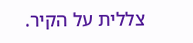צללית על הקיר.